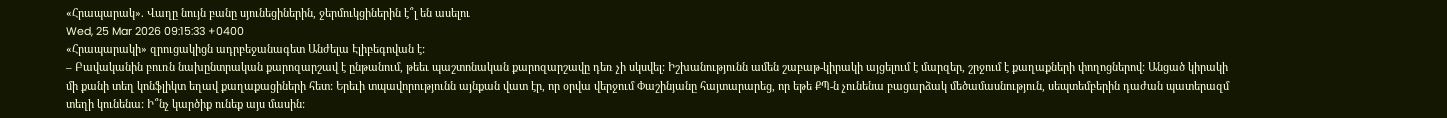«Հրապարակ». Վաղը նույն բանը սյունեցիներին, ջերմուկցիներին է՞լ են ասելու
Wed, 25 Mar 2026 09:15:33 +0400
«Հրապարակի» զրուցակիցն ադրբեջանագետ Անժելա Էլիբեգովան է:
– Բավականին բուռն նախընտրական քարոզարշավ է ընթանում, թեեւ պաշտոնական քարոզարշավը դեռ չի սկսվել: Իշխանությունն ամեն շաբաթ-կիրակի այցելում է մարզեր, շրջում է քաղաքների փողոցներով: Անցած կիրակի մի քանի տեղ կոնֆլիկտ եղավ քաղաքացիների հետ: Երեւի տպավորությունն այնքան վատ էր, որ օրվա վերջում Փաշինյանը հայտարարեց, որ եթե ՔՊ-ն չունենա բացարձակ մեծամասնություն, սեպտեմբերին դաժան պատերազմ տեղի կունենա: Ի՞նչ կարծիք ունեք այս մասին: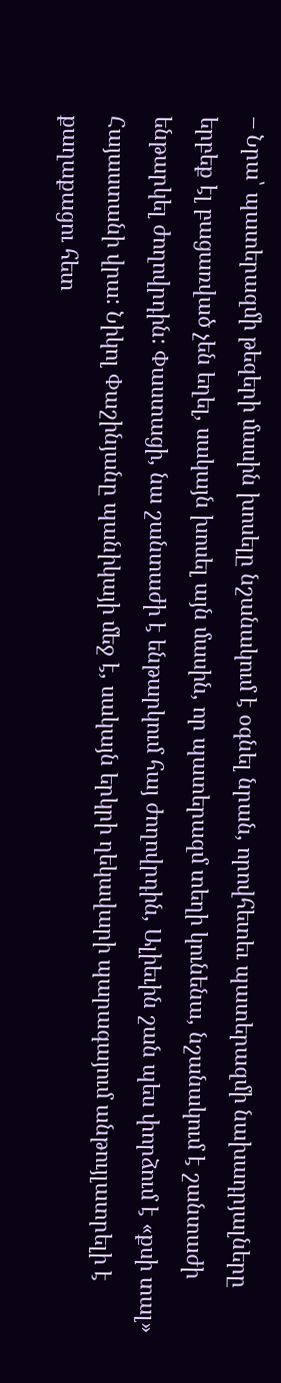– Նրա՝ պատերազմի թեզերի մասին խոսելը նշանակում է օգնել նրան, որովհետեւ պատերազմի նախադրյալները երբեք էլ բացառված չեն եղել, սակայն խոսել այն մասին, որ պատերազմ տեղի կունենա, նշանակում է շանտաժի ենթարկել ժողովրդին: Փաստացի, նա շանտաժի է ենթարկում հայ ժողովրդին, Ալիեւին շան պես փորձում է «քսի տալ» Հայաստանի վրա: Նիկոլ Փաշինյանը պանիկայի մեջ է, սակայն երկրի ղեկավարի պարագայում անթույլատրելի է քաղաքացու հետ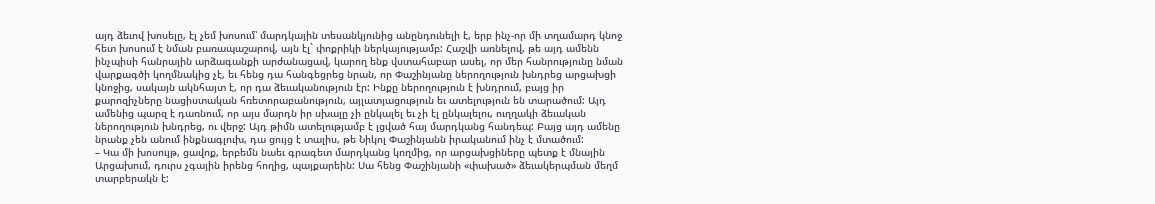այդ ձեւով խոսելը, էլ չեմ խոսում՝ մարդկային տեսանկյունից անընդունելի է, երբ ինչ-որ մի տղամարդ կնոջ հետ խոսում է նման բառապաշարով, այն էլ` փոքրիկի ներկայությամբ: Հաշվի առնելով, թե այդ ամենն ինչպիսի հանրային արձագանքի արժանացավ, կարող ենք վստահաբար ասել, որ մեր հանրությունը նման վարքագծի կողմնակից չէ, եւ հենց դա հանգեցրեց նրան, որ Փաշինյանը ներողություն խնդրեց արցախցի կնոջից, սակայն ակնհայտ է, որ դա ձեւականություն էր: Ինքը ներողություն է խնդրում, բայց իր քարոզիչները նացիստական հռետորաբանություն, այլատյացություն եւ ատելություն են տարածում: Այդ ամենից պարզ է դառնում, որ այս մարդն իր սխալը չի ընկալել եւ չի էլ ընկալելու, ուղղակի ձեւական ներողություն խնդրեց, ու վերջ: Այդ թիմն ատելությամբ է լցված հայ մարդկանց հանդեպ: Բայց այդ ամենը նրանք չեն անում ինքնագլուխ, դա ցույց է տալիս, թե Նիկոլ Փաշինյանն իրականում ինչ է մտածում:
– Կա մի խոսույթ, ցավոք, երբեմն նաեւ գրագետ մարդկանց կողմից, որ արցախցիները պետք է մնային Արցախում, դուրս չգային իրենց հողից, պայքարեին: Սա հենց Փաշինյանի «փախած» ձեւակերպման մեղմ տարբերակն է: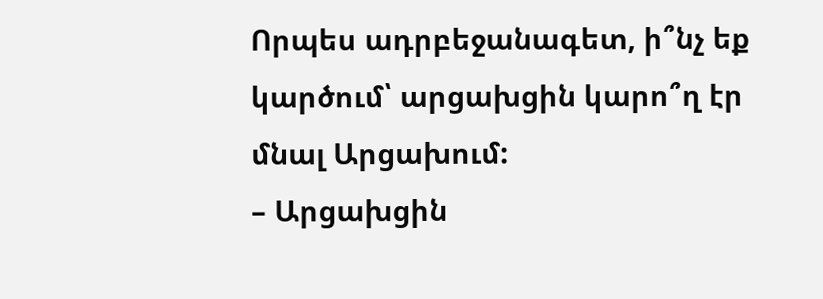Որպես ադրբեջանագետ, ի՞նչ եք կարծում՝ արցախցին կարո՞ղ էր մնալ Արցախում:
– Արցախցին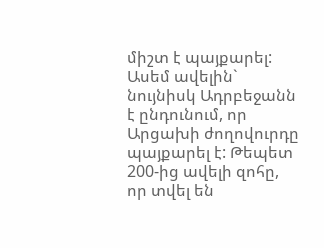միշտ է պայքարել: Ասեմ ավելին` նույնիսկ Ադրբեջանն է ընդունում, որ Արցախի ժողովուրդը պայքարել է: Թեպետ 200-ից ավելի զոհը, որ տվել են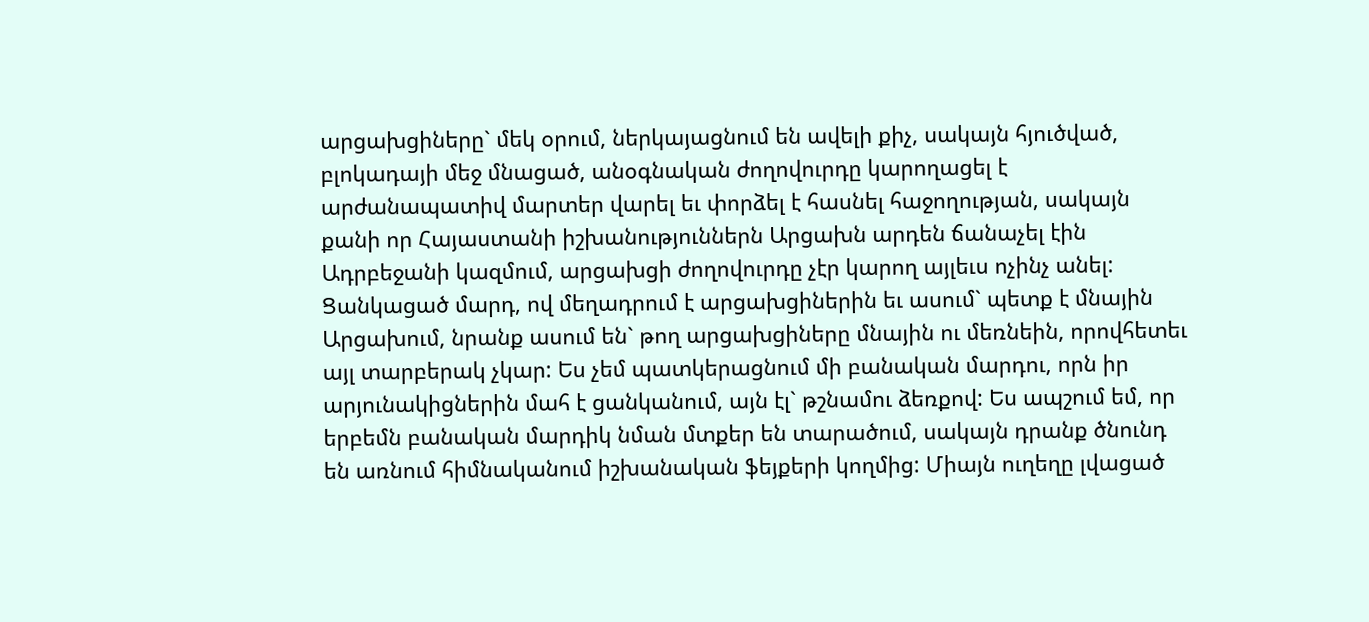արցախցիները` մեկ օրում, ներկայացնում են ավելի քիչ, սակայն հյուծված, բլոկադայի մեջ մնացած, անօգնական ժողովուրդը կարողացել է արժանապատիվ մարտեր վարել եւ փորձել է հասնել հաջողության, սակայն քանի որ Հայաստանի իշխանություններն Արցախն արդեն ճանաչել էին Ադրբեջանի կազմում, արցախցի ժողովուրդը չէր կարող այլեւս ոչինչ անել: Ցանկացած մարդ, ով մեղադրում է արցախցիներին եւ ասում` պետք է մնային Արցախում, նրանք ասում են` թող արցախցիները մնային ու մեռնեին, որովհետեւ այլ տարբերակ չկար: Ես չեմ պատկերացնում մի բանական մարդու, որն իր արյունակիցներին մահ է ցանկանում, այն էլ` թշնամու ձեռքով: Ես ապշում եմ, որ երբեմն բանական մարդիկ նման մտքեր են տարածում, սակայն դրանք ծնունդ են առնում հիմնականում իշխանական ֆեյքերի կողմից: Միայն ուղեղը լվացած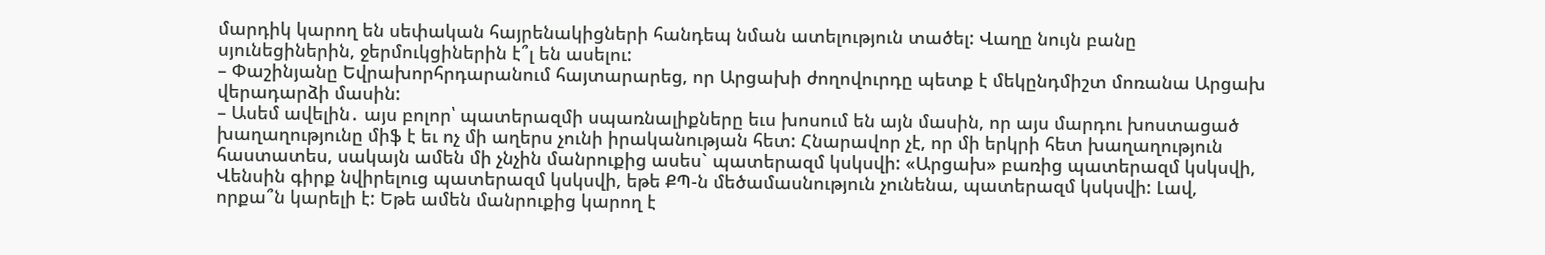մարդիկ կարող են սեփական հայրենակիցների հանդեպ նման ատելություն տածել: Վաղը նույն բանը սյունեցիներին, ջերմուկցիներին է՞լ են ասելու:
– Փաշինյանը Եվրախորհրդարանում հայտարարեց, որ Արցախի ժողովուրդը պետք է մեկընդմիշտ մոռանա Արցախ վերադարձի մասին:
– Ասեմ ավելին․ այս բոլոր՝ պատերազմի սպառնալիքները եւս խոսում են այն մասին, որ այս մարդու խոստացած խաղաղությունը միֆ է եւ ոչ մի աղերս չունի իրականության հետ: Հնարավոր չէ, որ մի երկրի հետ խաղաղություն հաստատես, սակայն ամեն մի չնչին մանրուքից ասես` պատերազմ կսկսվի: «Արցախ» բառից պատերազմ կսկսվի, Վենսին գիրք նվիրելուց պատերազմ կսկսվի, եթե ՔՊ-ն մեծամասնություն չունենա, պատերազմ կսկսվի: Լավ, որքա՞ն կարելի է: Եթե ամեն մանրուքից կարող է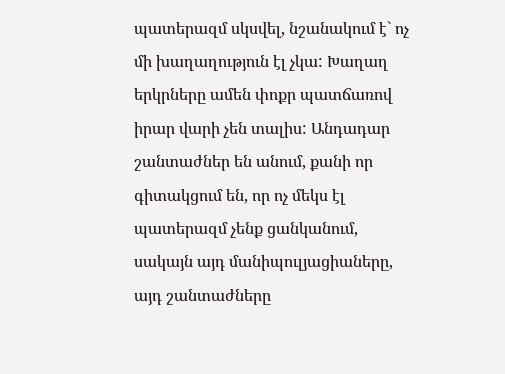պատերազմ սկսվել, նշանակում է` ոչ մի խաղաղություն էլ չկա: Խաղաղ երկրները ամեն փոքր պատճառով իրար վարի չեն տալիս: Անդադար շանտաժներ են անում, քանի որ գիտակցում են, որ ոչ մեկս էլ պատերազմ չենք ցանկանում, սակայն այդ մանիպուլյացիաները, այդ շանտաժները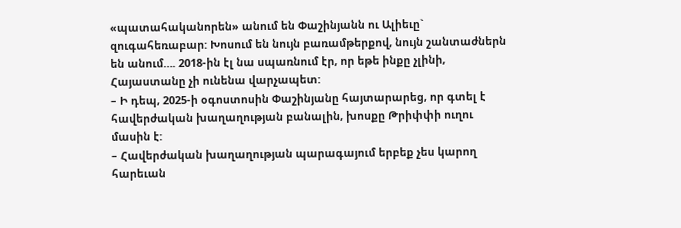«պատահականորեն» անում են Փաշինյանն ու Ալիեւը` զուգահեռաբար: Խոսում են նույն բառամթերքով, նույն շանտաժներն են անում…. 2018-ին էլ նա սպառնում էր, որ եթե ինքը չլինի, Հայաստանը չի ունենա վարչապետ:
– Ի դեպ, 2025-ի օգոստոսին Փաշինյանը հայտարարեց, որ գտել է հավերժական խաղաղության բանալին, խոսքը Թրիփփի ուղու մասին է:
– Հավերժական խաղաղության պարագայում երբեք չես կարող հարեւան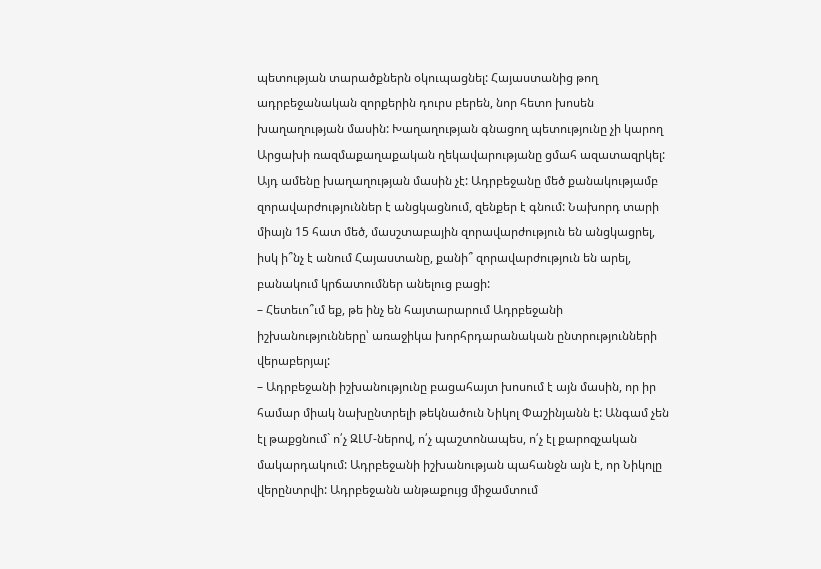պետության տարածքներն օկուպացնել: Հայաստանից թող ադրբեջանական զորքերին դուրս բերեն, նոր հետո խոսեն խաղաղության մասին: Խաղաղության գնացող պետությունը չի կարող Արցախի ռազմաքաղաքական ղեկավարությանը ցմահ ազատազրկել: Այդ ամենը խաղաղության մասին չէ: Ադրբեջանը մեծ քանակությամբ զորավարժություններ է անցկացնում, զենքեր է գնում: Նախորդ տարի միայն 15 հատ մեծ, մասշտաբային զորավարժություն են անցկացրել, իսկ ի՞նչ է անում Հայաստանը, քանի՞ զորավարժություն են արել, բանակում կրճատումներ անելուց բացի:
– Հետեւո՞ւմ եք, թե ինչ են հայտարարում Ադրբեջանի իշխանությունները՝ առաջիկա խորհրդարանական ընտրությունների վերաբերյալ:
– Ադրբեջանի իշխանությունը բացահայտ խոսում է այն մասին, որ իր համար միակ նախընտրելի թեկնածուն Նիկոլ Փաշինյանն է: Անգամ չեն էլ թաքցնում` ո՛չ ԶԼՄ-ներով, ո՛չ պաշտոնապես, ո՛չ էլ քարոզչական մակարդակում: Ադրբեջանի իշխանության պահանջն այն է, որ Նիկոլը վերընտրվի: Ադրբեջանն անթաքույց միջամտում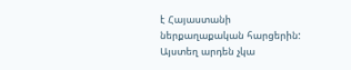է Հայաստանի ներքաղաքական հարցերին: Այստեղ արդեն չկա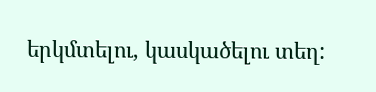երկմտելու, կասկածելու տեղ: